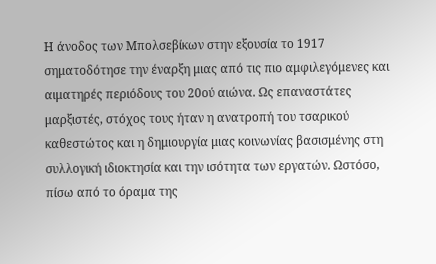Η άνοδος των Μπολσεβίκων στην εξουσία το 1917 σηματοδότησε την έναρξη μιας από τις πιο αμφιλεγόμενες και αιματηρές περιόδους του 20ού αιώνα. Ως επαναστάτες μαρξιστές, στόχος τους ήταν η ανατροπή του τσαρικού καθεστώτος και η δημιουργία μιας κοινωνίας βασισμένης στη συλλογική ιδιοκτησία και την ισότητα των εργατών. Ωστόσο, πίσω από το όραμα της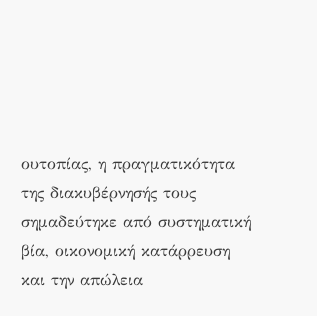ουτοπίας, η πραγματικότητα της διακυβέρνησής τους σημαδεύτηκε από συστηματική βία, οικονομική κατάρρευση και την απώλεια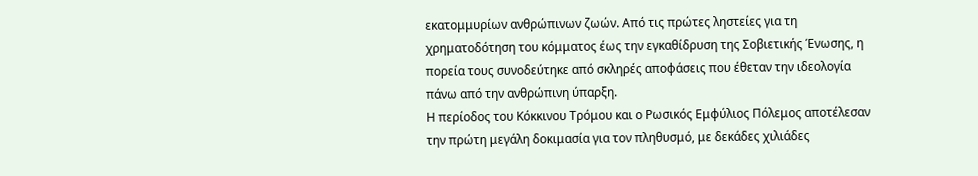εκατομμυρίων ανθρώπινων ζωών. Από τις πρώτες ληστείες για τη χρηματοδότηση του κόμματος έως την εγκαθίδρυση της Σοβιετικής Ένωσης, η πορεία τους συνοδεύτηκε από σκληρές αποφάσεις που έθεταν την ιδεολογία πάνω από την ανθρώπινη ύπαρξη.
Η περίοδος του Κόκκινου Τρόμου και ο Ρωσικός Εμφύλιος Πόλεμος αποτέλεσαν την πρώτη μεγάλη δοκιμασία για τον πληθυσμό, με δεκάδες χιλιάδες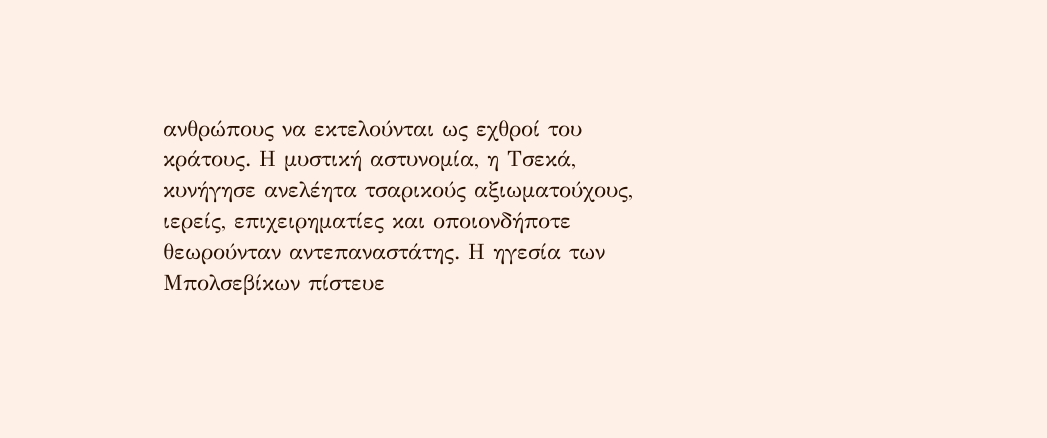ανθρώπους να εκτελούνται ως εχθροί του κράτους. Η μυστική αστυνομία, η Τσεκά, κυνήγησε ανελέητα τσαρικούς αξιωματούχους, ιερείς, επιχειρηματίες και οποιονδήποτε θεωρούνταν αντεπαναστάτης. Η ηγεσία των Μπολσεβίκων πίστευε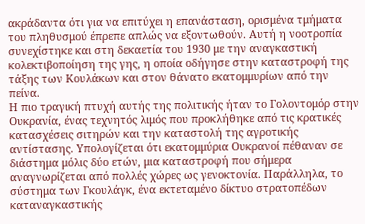ακράδαντα ότι για να επιτύχει η επανάσταση, ορισμένα τμήματα του πληθυσμού έπρεπε απλώς να εξοντωθούν. Αυτή η νοοτροπία συνεχίστηκε και στη δεκαετία του 1930 με την αναγκαστική κολεκτιβοποίηση της γης, η οποία οδήγησε στην καταστροφή της τάξης των Κουλάκων και στον θάνατο εκατομμυρίων από την πείνα.
Η πιο τραγική πτυχή αυτής της πολιτικής ήταν το Γολοντομόρ στην Ουκρανία, ένας τεχνητός λιμός που προκλήθηκε από τις κρατικές κατασχέσεις σιτηρών και την καταστολή της αγροτικής αντίστασης. Υπολογίζεται ότι εκατομμύρια Ουκρανοί πέθαναν σε διάστημα μόλις δύο ετών, μια καταστροφή που σήμερα αναγνωρίζεται από πολλές χώρες ως γενοκτονία. Παράλληλα, το σύστημα των Γκουλάγκ, ένα εκτεταμένο δίκτυο στρατοπέδων καταναγκαστικής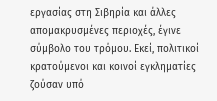εργασίας στη Σιβηρία και άλλες απομακρυσμένες περιοχές, έγινε σύμβολο του τρόμου. Εκεί, πολιτικοί κρατούμενοι και κοινοί εγκληματίες ζούσαν υπό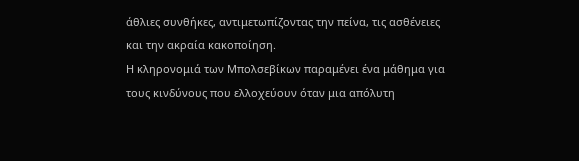άθλιες συνθήκες, αντιμετωπίζοντας την πείνα, τις ασθένειες και την ακραία κακοποίηση.
Η κληρονομιά των Μπολσεβίκων παραμένει ένα μάθημα για τους κινδύνους που ελλοχεύουν όταν μια απόλυτη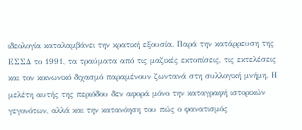ιδεολογία καταλαμβάνει την κρατική εξουσία. Παρά την κατάρρευση της ΕΣΣΔ το 1991, τα τραύματα από τις μαζικές εκτοπίσεις, τις εκτελέσεις και τον κοινωνικό διχασμό παραμένουν ζωντανά στη συλλογική μνήμη. Η μελέτη αυτής της περιόδου δεν αφορά μόνο την καταγραφή ιστορικών γεγονότων, αλλά και την κατανόηση του πώς ο φανατισμός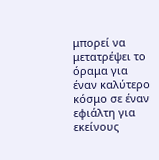μπορεί να μετατρέψει το όραμα για έναν καλύτερο κόσμο σε έναν εφιάλτη για εκείνους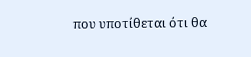που υποτίθεται ότι θα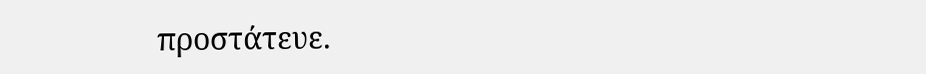προστάτευε.